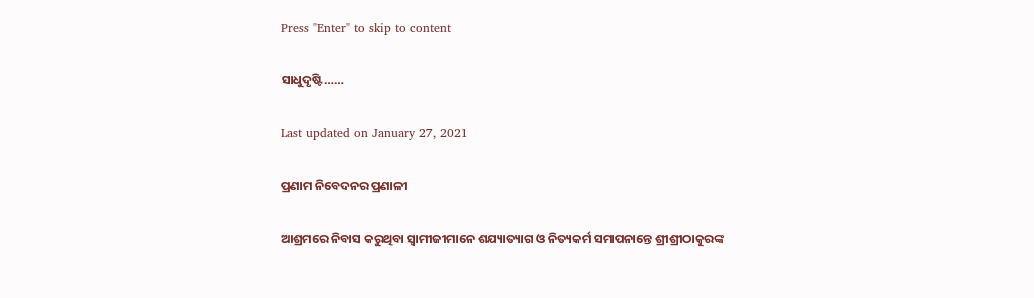Press "Enter" to skip to content

ସାଧୁଦୃଷ୍ଟି……

Last updated on January 27, 2021

ପ୍ରଣାମ ନିବେଦନର ପ୍ରଣାଳୀ

ଆଶ୍ରମରେ ନିବାସ କରୁଥିବା ସ୍ୱାମୀଜୀମାନେ ଶଯ୍ୟାତ୍ୟାଗ ଓ ନିତ୍ୟକର୍ମ ସମାପନାନ୍ତେ ଶ୍ରୀଶ୍ରୀଠାକୁରଙ୍କ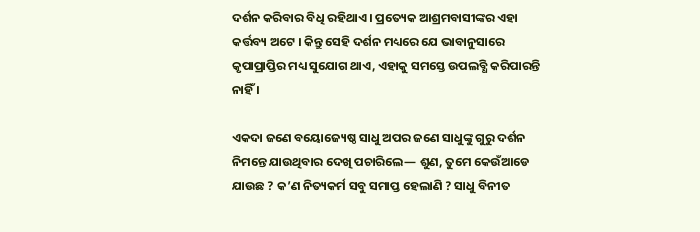ଦର୍ଶନ କରିବାର ବିଧି ରହିଥାଏ । ପ୍ରତ୍ୟେକ ଆଶ୍ରମବାସୀଙ୍କର ଏହା କର୍ତ୍ତବ୍ୟ ଅଟେ । କିନ୍ତୁ ସେହି ଦର୍ଶନ ମଧ୍ୟରେ ଯେ ଭାବାନୁସାରେ କୃପାପ୍ରାପ୍ତିର ମଧ୍ୟ ସୁଯୋଗ ଥାଏ, ଏହାକୁ ସମସ୍ତେ ଉପଲବ୍ଧି କରିପାରନ୍ତି ନାହିଁ ।

ଏକଦା ଜଣେ ବୟୋଜ୍ୟେଷ୍ଠ ସାଧୁ ଅପର ଜଣେ ସାଧୁଙ୍କୁ ଗୁରୁ ଦର୍ଶନ ନିମନ୍ତେ ଯାଉଥିବାର ଦେଖି ପଚାରିଲେ— ଶୁଣ, ତୁମେ କେଉଁଆଡେ ଯାଉଛ ? କ’ଣ ନିତ୍ୟକର୍ମ ସବୁ ସମାପ୍ତ ହେଲାଣି ? ସାଧୁ ବିନୀତ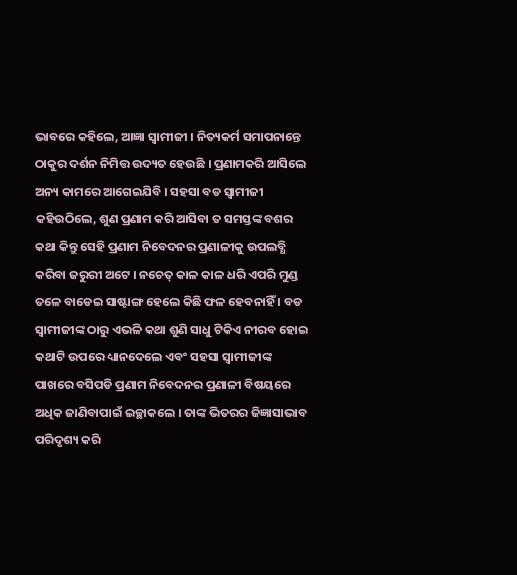ଭାବରେ କହିଲେ, ଆଜ୍ଞା ସ୍ୱାମୀଜୀ । ନିତ୍ୟକର୍ମ ସମାପନାନ୍ତେ ଠାକୁର ଦର୍ଶନ ନିମିତ୍ତ ଉଦ୍ୟତ ହେଉଛି । ପ୍ରଣାମକରି ଆସିଲେ ଅନ୍ୟ କାମରେ ଆଗେଇଯିବି । ସହସା ବଡ ସ୍ୱାମୀଜୀ କହିଉଠିଲେ, ଶୁଣ ପ୍ରଣାମ କରି ଆସିବା ତ ସମସ୍ତଙ୍କ ବଶର କଥା କିନ୍ତୁ ସେହି ପ୍ରଣାମ ନିବେଦନର ପ୍ରଣାଳୀକୁ ଉପଲବ୍ଧି କରିବା ଜରୁରୀ ଅଟେ । ନଚେତ୍ କାଳ କାଳ ଧରି ଏପରି ମୁଣ୍ଡ ତଳେ ବାଡେଇ ସାଷ୍ଟାଙ୍ଗ ହେଲେ କିଛି ଫଳ ହେବନାହିଁ । ବଡ ସ୍ୱାମୀଜୀଙ୍କ ଠାରୁ ଏଭଳି କଥା ଶୁଣି ସାଧୁ ଟିକିଏ ନୀରବ ହୋଇ କଥାଟି ଉପରେ ଧ୍ୟାନଦେଲେ ଏବଂ ସହସା ସ୍ୱାମୀଜୀଙ୍କ ପାଖରେ ବସିପଡି ପ୍ରଣାମ ନିବେଦନର ପ୍ରଣାଳୀ ବିଷୟରେ ଅଧିକ ଜାଣିବାପାଇଁ ଇଚ୍ଛାକଲେ । ତାଙ୍କ ଭିତରର ଜିଜ୍ଞାସାଭାବ ପରିଦୃଶ୍ୟ କରି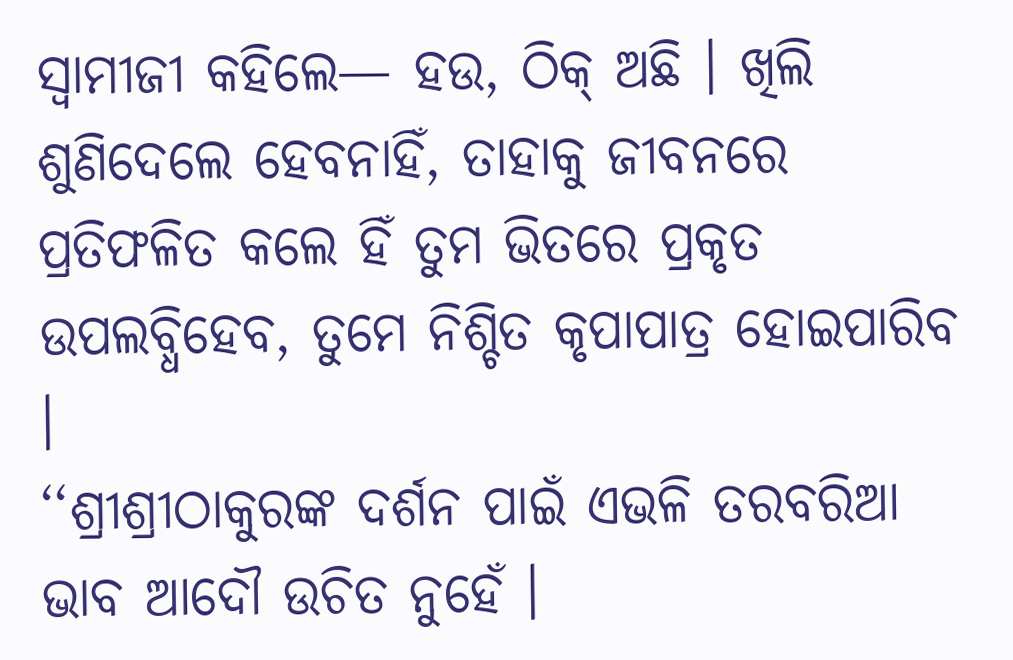ସ୍ୱାମୀଜୀ କହିଲେ— ହଉ, ଠିକ୍ ଅଛି । ଖିଲି ଶୁଣିଦେଲେ ହେବନାହିଁ, ତାହାକୁ ଜୀବନରେ ପ୍ରତିଫଳିତ କଲେ ହିଁ ତୁମ ଭିତରେ ପ୍ରକୃତ ଉପଲବ୍ଧିହେବ, ତୁମେ ନିଶ୍ଚିତ କୃପାପାତ୍ର ହୋଇପାରିବ ।
‘‘ଶ୍ରୀଶ୍ରୀଠାକୁରଙ୍କ ଦର୍ଶନ ପାଇଁ ଏଭଳି ତରବରିଆ ଭାବ ଆଦୌ ଉଚିତ ନୁହେଁ ।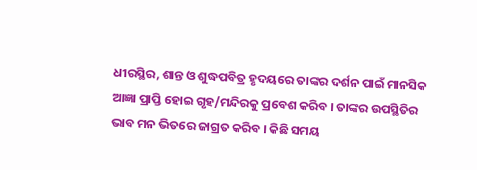ଧୀରସ୍ଥିର, ଶାନ୍ତ ଓ ଶୁଦ୍ଧପବିତ୍ର ହୃଦୟରେ ତାଙ୍କର ଦର୍ଶନ ପାଇଁ ମାନସିକ ଆଜ୍ଞା ପ୍ରାପ୍ତି ହୋଇ ଗୃହ/ମନ୍ଦିରକୁ ପ୍ରବେଶ କରିବ । ତାଙ୍କର ଉପସ୍ଥିତିର ଭାବ ମନ ଭିତରେ ଜାଗ୍ରତ କରିବ । କିଛି ସମୟ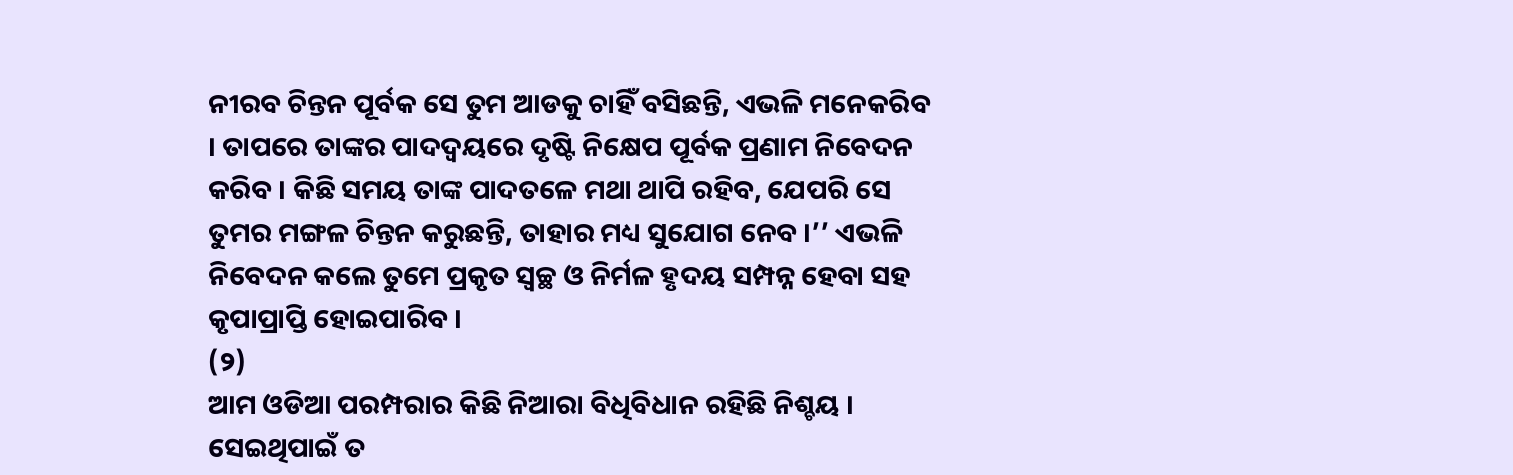ନୀରବ ଚିନ୍ତନ ପୂର୍ବକ ସେ ତୁମ ଆଡକୁ ଚାହିଁ ବସିଛନ୍ତି, ଏଭଳି ମନେକରିବ । ତାପରେ ତାଙ୍କର ପାଦଦ୍ୱୟରେ ଦୃଷ୍ଟି ନିକ୍ଷେପ ପୂର୍ବକ ପ୍ରଣାମ ନିବେଦନ କରିବ । କିଛି ସମୟ ତାଙ୍କ ପାଦତଳେ ମଥା ଥାପି ରହିବ, ଯେପରି ସେ ତୁମର ମଙ୍ଗଳ ଚିନ୍ତନ କରୁଛନ୍ତି, ତାହାର ମଧ୍ୟ ସୁଯୋଗ ନେବ ।’’ ଏଭଳି ନିବେଦନ କଲେ ତୁମେ ପ୍ରକୃତ ସ୍ୱଚ୍ଛ ଓ ନିର୍ମଳ ହୃଦୟ ସମ୍ପନ୍ନ ହେବା ସହ କୃପାପ୍ରାପ୍ତି ହୋଇପାରିବ ।
(୨)
ଆମ ଓଡିଆ ପରମ୍ପରାର କିଛି ନିଆରା ବିଧିବିଧାନ ରହିଛି ନିଶ୍ଚୟ । ସେଇଥିପାଇଁ ତ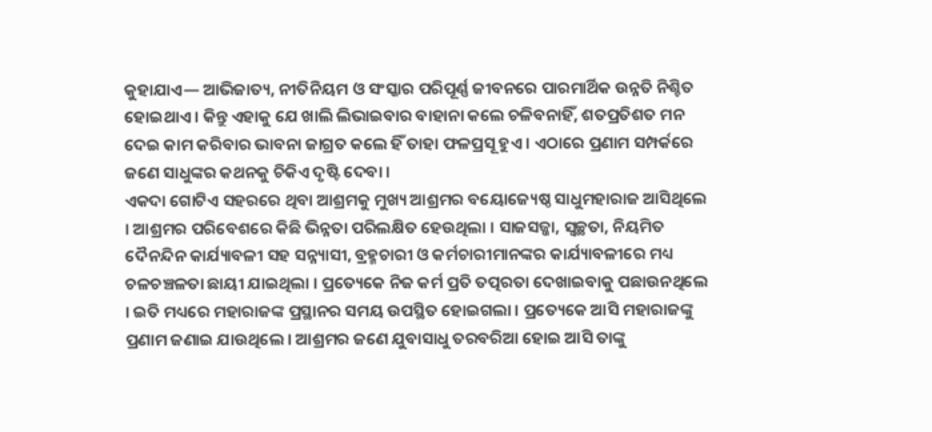କୁହାଯାଏ— ଆଭିଜାତ୍ୟ, ନୀତିନିୟମ ଓ ସଂସ୍କାର ପରିପୂର୍ଣ୍ଣ ଜୀବନରେ ପାରମାର୍ଥିକ ଉନ୍ନତି ନିଶ୍ଚିତ ହୋଇଥାଏ । କିନ୍ତୁ ଏହାକୁ ଯେ ଖାଲି ଲିଭାଇବାର ବାହାନା କଲେ ଚଳିବନାହିଁ, ଶତପ୍ରତିଶତ ମନ ଦେଇ କାମ କରିବାର ଭାବନା ଜାଗ୍ରତ କଲେ ହିଁ ତାହା ଫଳପ୍ରସୂ ହୁଏ । ଏଠାରେ ପ୍ରଣାମ ସମ୍ପର୍କରେ ଜଣେ ସାଧୁଙ୍କର କଥନକୁ ଚିକିଏ ଦୃଷ୍ଟି ଦେବା ।
ଏକଦା ଗୋଟିଏ ସହରରେ ଥିବା ଆଶ୍ରମକୁ ମୁଖ୍ୟ ଆଶ୍ରମର ବୟୋଜ୍ୟେଷ୍ଠ ସାଧୁମହାରାଜ ଆସିଥିଲେ । ଆଶ୍ରମର ପରିବେଶରେ କିଛି ଭିନ୍ନତା ପରିଲକ୍ଷିତ ହେଉଥିଲା । ସାଜସଜ୍ଜା, ସ୍ୱଚ୍ଛତା, ନିୟମିତ ଦୈନନ୍ଦିନ କାର୍ଯ୍ୟାବଳୀ ସହ ସନ୍ନ୍ୟାସୀ, ବ୍ରହ୍ମଚାରୀ ଓ କର୍ମଚାରୀମାନଙ୍କର କାର୍ଯ୍ୟାବଳୀରେ ମଧ୍ୟ ଚଳଚଞ୍ଚଳତା ଛାୟୀ ଯାଇଥିଲା । ପ୍ରତ୍ୟେକେ ନିଜ କର୍ମ ପ୍ରତି ତତ୍ପରତା ଦେଖାଇବାକୁ ପଛାଉନଥିଲେ । ଇତି ମଧ୍ୟରେ ମହାରାଜଙ୍କ ପ୍ରସ୍ଥାନର ସମୟ ଉପସ୍ଥିତ ହୋଇଗଲା । ପ୍ରତ୍ୟେକେ ଆସି ମହାରାଜଙ୍କୁ ପ୍ରଣାମ ଜଣାଇ ଯାଉଥିଲେ । ଆଶ୍ରମର ଜଣେ ଯୁବାସାଧୁ ତରବରିଆ ହୋଇ ଆସି ତାଙ୍କୁ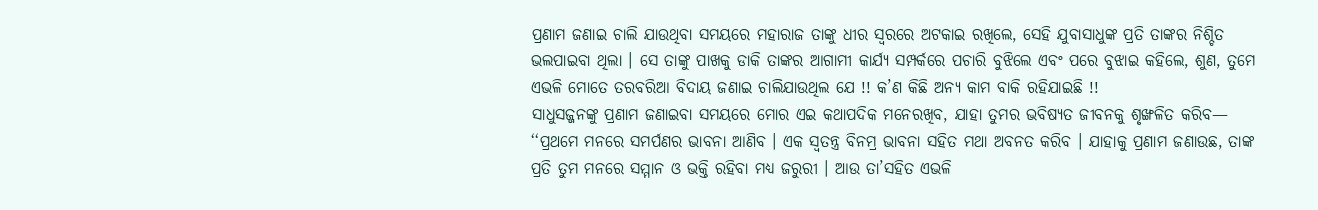ପ୍ରଣାମ ଜଣାଇ ଚାଲି ଯାଉଥିବା ସମୟରେ ମହାରାଜ ତାଙ୍କୁ ଧୀର ସ୍ୱରରେ ଅଟକାଇ ରଖିଲେ, ସେହି ଯୁବାସାଧୁଙ୍କ ପ୍ରତି ତାଙ୍କର ନିଶ୍ଚିତ ଭଲପାଇବା ଥିଲା । ସେ ତାଙ୍କୁ ପାଖକୁ ଡାକି ତାଙ୍କର ଆଗାମୀ କାର୍ଯ୍ୟ ସମ୍ପର୍କରେ ପଚାରି ବୁଝିଲେ ଏବଂ ପରେ ବୁଝାଇ କହିଲେ, ଶୁଣ, ତୁମେ ଏଭଳି ମୋତେ ତରବରିଆ ବିଦାୟ ଜଣାଇ ଚାଲିଯାଉଥିଲ ଯେ !! କ’ଣ କିଛି ଅନ୍ୟ କାମ ବାକି ରହିଯାଇଛି !!
ସାଧୁସଜ୍ଜନଙ୍କୁ ପ୍ରଣାମ ଜଣାଇବା ସମୟରେ ମୋର ଏଇ କଥାପଦିକ ମନେରଖିବ, ଯାହା ତୁମର ଭବିଷ୍ୟତ ଜୀବନକୁ ଶୃଙ୍ଖଳିତ କରିବ— ‘‘ପ୍ରଥମେ ମନରେ ସମର୍ପଣର ଭାବନା ଆଣିବ । ଏକ ସ୍ୱତନ୍ତ୍ର ବିନମ୍ର ଭାବନା ସହିତ ମଥା ଅବନତ କରିବ । ଯାହାକୁ ପ୍ରଣାମ ଜଣାଉଛ, ତାଙ୍କ ପ୍ରତି ତୁମ ମନରେ ସମ୍ମାନ ଓ ଭକ୍ତି ରହିବା ମଧ୍ୟ ଜରୁରୀ । ଆଉ ତା’ସହିତ ଏଭଳି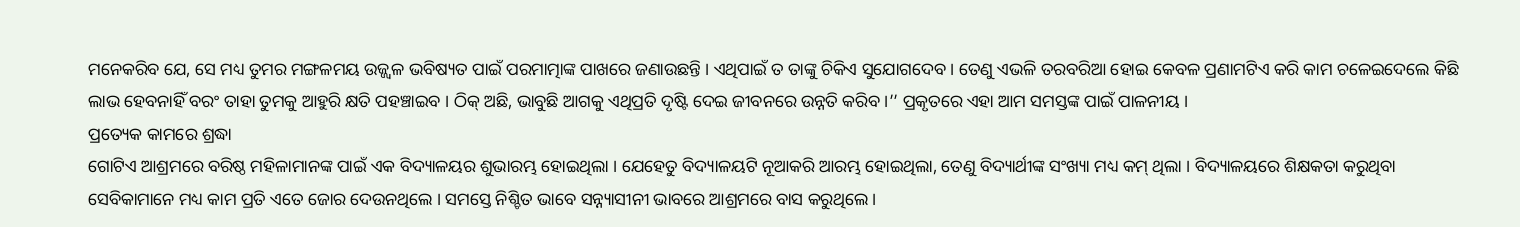ମନେକରିବ ଯେ, ସେ ମଧ୍ୟ ତୁମର ମଙ୍ଗଳମୟ ଉଜ୍ଜ୍ୱଳ ଭବିଷ୍ୟତ ପାଇଁ ପରମାତ୍ମାଙ୍କ ପାଖରେ ଜଣାଉଛନ୍ତି । ଏଥିପାଇଁ ତ ତାଙ୍କୁ ଚିକିଏ ସୁଯୋଗଦେବ । ତେଣୁ ଏଭଳି ତରବରିଆ ହୋଇ କେବଳ ପ୍ରଣାମଟିଏ କରି କାମ ଚଳେଇଦେଲେ କିଛି ଲାଭ ହେବନାହିଁ ବରଂ ତାହା ତୁମକୁ ଆହୁରି କ୍ଷତି ପହଞ୍ଚାଇବ । ଠିକ୍ ଅଛି, ଭାବୁଛି ଆଗକୁ ଏଥିପ୍ରତି ଦୃଷ୍ଟି ଦେଇ ଜୀବନରେ ଉନ୍ନତି କରିବ ।’’ ପ୍ରକୃତରେ ଏହା ଆମ ସମସ୍ତଙ୍କ ପାଇଁ ପାଳନୀୟ ।
ପ୍ରତ୍ୟେକ କାମରେ ଶ୍ରଦ୍ଧା
ଗୋଟିଏ ଆଶ୍ରମରେ ବରିଷ୍ଠ ମହିଳାମାନଙ୍କ ପାଇଁ ଏକ ବିଦ୍ୟାଳୟର ଶୁଭାରମ୍ଭ ହୋଇଥିଲା । ଯେହେତୁ ବିଦ୍ୟାଳୟଟି ନୂଆକରି ଆରମ୍ଭ ହୋଇଥିଲା, ତେଣୁ ବିଦ୍ୟାର୍ଥୀଙ୍କ ସଂଖ୍ୟା ମଧ୍ୟ କମ୍ ଥିଲା । ବିଦ୍ୟାଳୟରେ ଶିକ୍ଷକତା କରୁଥିବା ସେବିକାମାନେ ମଧ୍ୟ କାମ ପ୍ରତି ଏତେ ଜୋର ଦେଉନଥିଲେ । ସମସ୍ତେ ନିଶ୍ଚିତ ଭାବେ ସନ୍ନ୍ୟାସୀନୀ ଭାବରେ ଆଶ୍ରମରେ ବାସ କରୁଥିଲେ ।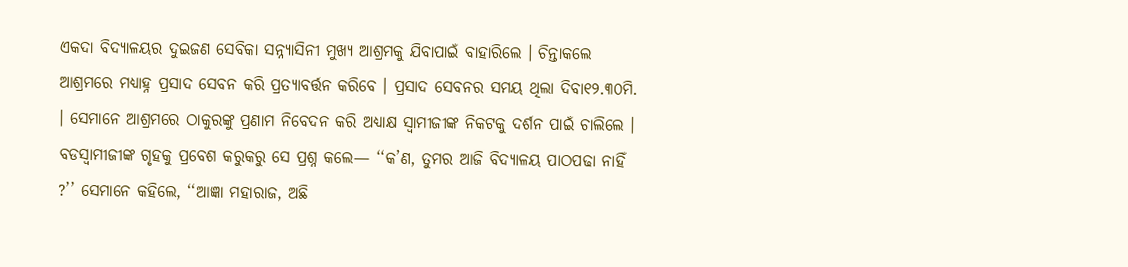ଏକଦା ବିଦ୍ୟାଳୟର ଦୁଇଜଣ ସେବିକା ସନ୍ନ୍ୟାସିନୀ ମୁଖ୍ୟ ଆଶ୍ରମକୁ ଯିବାପାଇଁ ବାହାରିଲେ । ଚିନ୍ତାକଲେ ଆଶ୍ରମରେ ମଧ୍ୟାହ୍ନ ପ୍ରସାଦ ସେବନ କରି ପ୍ରତ୍ୟାବର୍ତ୍ତନ କରିବେ । ପ୍ରସାଦ ସେବନର ସମୟ ଥିଲା ଦିବା୧୨.୩୦ମି. । ସେମାନେ ଆଶ୍ରମରେ ଠାକୁରଙ୍କୁ ପ୍ରଣାମ ନିବେଦନ କରି ଅଧ୍ୟାକ୍ଷ ସ୍ୱାମୀଜୀଙ୍କ ନିକଟକୁ ଦର୍ଶନ ପାଇଁ ଚାଲିଲେ । ବଡସ୍ୱାମୀଜୀଙ୍କ ଗୃହକୁ ପ୍ରବେଶ କରୁକରୁ ସେ ପ୍ରଶ୍ନ କଲେ— ‘‘କ’ଣ, ତୁମର ଆଜି ବିଦ୍ୟାଳୟ ପାଠପଢା ନାହିଁ ?’’ ସେମାନେ କହିଲେ, ‘‘ଆଜ୍ଞା ମହାରାଜ, ଅଛି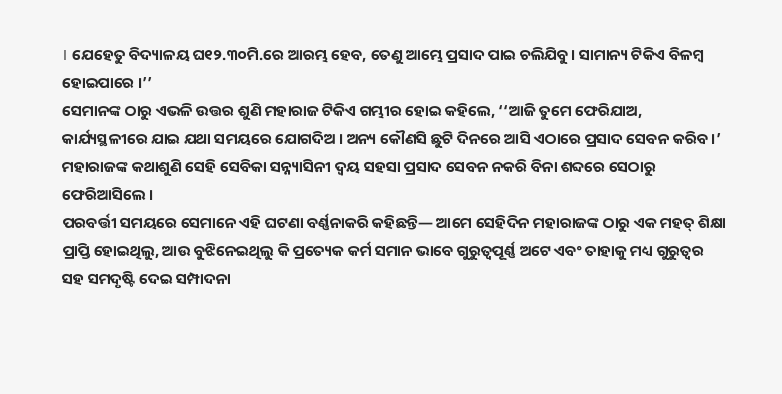। ଯେହେତୁ ବିଦ୍ୟାଳୟ ଘ୧୨.୩୦ମି.ରେ ଆରମ୍ଭ ହେବ, ତେଣୁ ଆମ୍ଭେ ପ୍ରସାଦ ପାଇ ଚଲିଯିବୁ। ସାମାନ୍ୟ ଟିକିଏ ବିଳମ୍ବ ହୋଇପାରେ ।’’
ସେମାନଙ୍କ ଠାରୁ ଏଭଳି ଉତ୍ତର ଶୁଣି ମହାରାଜ ଟିକିଏ ଗମ୍ଭୀର ହୋଇ କହିଲେ, ‘‘ଆଜି ତୁମେ ଫେରିଯାଅ, କାର୍ଯ୍ୟସ୍ଥଳୀରେ ଯାଇ ଯଥା ସମୟରେ ଯୋଗଦିଅ । ଅନ୍ୟ କୌଣସି ଛୁଟି ଦିନରେ ଆସି ଏଠାରେ ପ୍ରସାଦ ସେବନ କରିବ ।’ ମହାରାଜଙ୍କ କଥାଶୁଣି ସେହି ସେବିକା ସନ୍ନ୍ୟାସିନୀ ଦ୍ୱୟ ସହସା ପ୍ରସାଦ ସେବନ ନକରି ବିନା ଶବ୍ଦରେ ସେଠାରୁ ଫେରିଆସିଲେ ।
ପରବର୍ତ୍ତୀ ସମୟରେ ସେମାନେ ଏହି ଘଟଣା ବର୍ଣ୍ଣନାକରି କହିଛନ୍ତି— ଆମେ ସେହିଦିନ ମହାରାଜଙ୍କ ଠାରୁ ଏକ ମହତ୍ ଶିକ୍ଷା ପ୍ରାପ୍ତି ହୋଇଥିଲୁ, ଆଉ ବୁଝିନେଇଥିଲୁ କି ପ୍ରତ୍ୟେକ କର୍ମ ସମାନ ଭାବେ ଗୁରୁତ୍ୱପୂର୍ଣ୍ଣ ଅଟେ ଏବଂ ତାହାକୁ ମଧ୍ୟ ଗୁରୁତ୍ୱର ସହ ସମଦୃଷ୍ଟି ଦେଇ ସମ୍ପାଦନା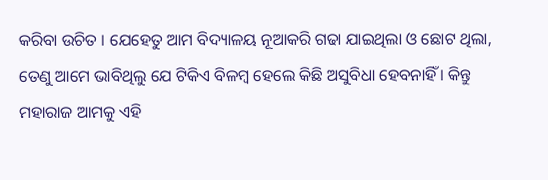କରିବା ଉଚିତ । ଯେହେତୁ ଆମ ବିଦ୍ୟାଳୟ ନୂଆକରି ଗଢା ଯାଇଥିଲା ଓ ଛୋଟ ଥିଲା, ତେଣୁ ଆମେ ଭାବିଥିଲୁ ଯେ ଟିକିଏ ବିଳମ୍ବ ହେଲେ କିଛି ଅସୁବିଧା ହେବନାହିଁ । କିନ୍ତୁ ମହାରାଜ ଆମକୁ ଏହି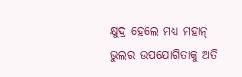କ୍ଷୁଦ୍ର ହେଲେ ମଧ୍ୟ ମହାନ୍ ଭୁଲର ଉପଯୋଗିତାକୁ ଅତି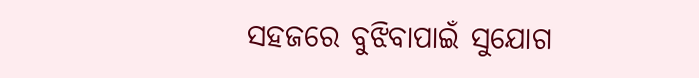ସହଜରେ ବୁଝିବାପାଇଁ ସୁଯୋଗ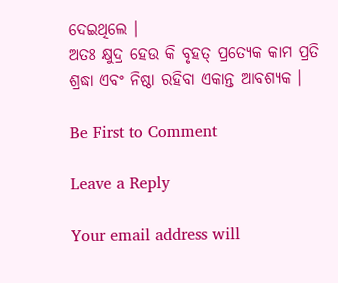ଦେଇଥିଲେ ।
ଅତଃ କ୍ଷୁଦ୍ର ହେଉ କି ବୃହତ୍ ପ୍ରତ୍ୟେକ କାମ ପ୍ରତି ଶ୍ରଦ୍ଧା ଏବଂ ନିଷ୍ଠା ରହିବା ଏକାନ୍ତ ଆବଶ୍ୟକ ।

Be First to Comment

Leave a Reply

Your email address will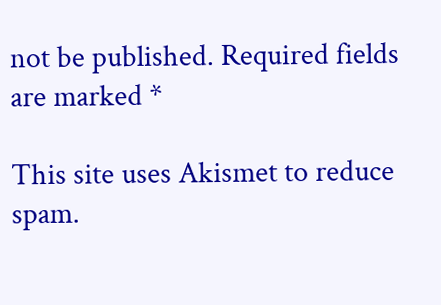not be published. Required fields are marked *

This site uses Akismet to reduce spam.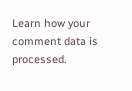Learn how your comment data is processed.